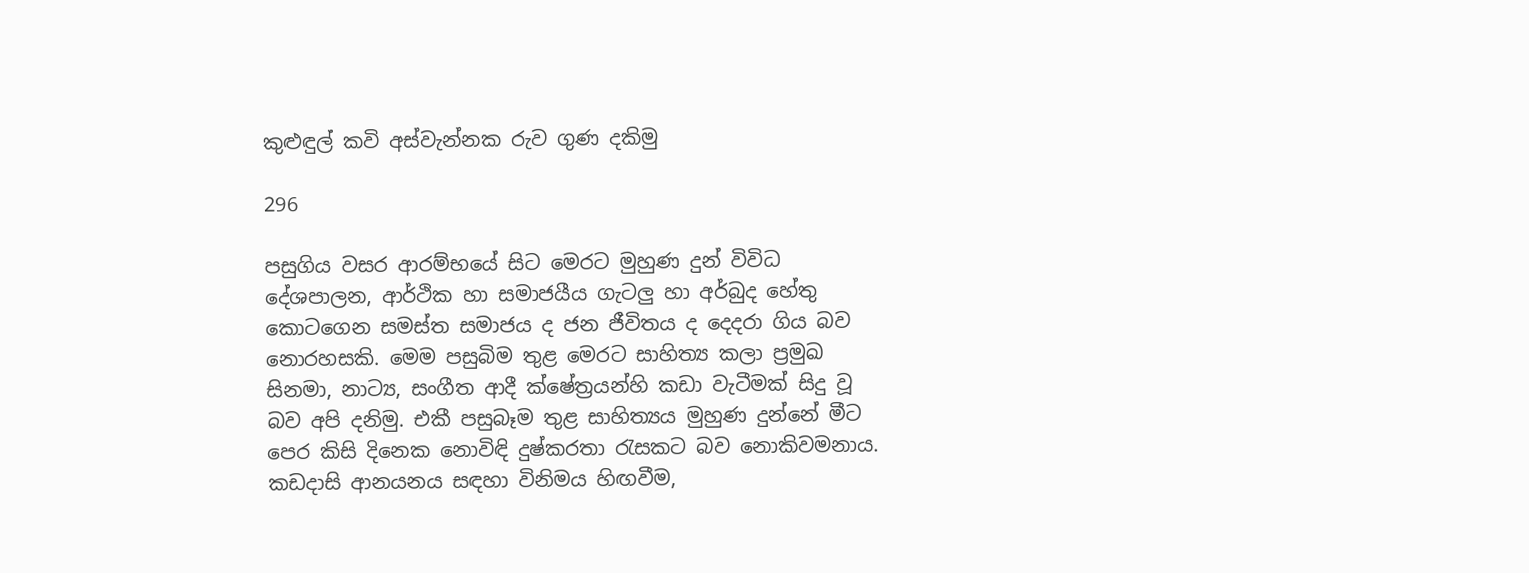කුළුඳුල් කවි අස්වැන්නක රුව ගුණ දකිමු

296

පසුගිය වසර ආරම්භයේ සිට මෙරට මුහුණ දුන් විවිධ දේශපාලන, ආර්ථික හා සමාජයීය ගැටලු හා අර්බුද හේතු කොටගෙන සමස්ත සමාජය ද ජන ජීවිතය ද දෙදරා ගිය බව නොරහසකි. මෙම පසුබිම තුළ මෙරට සාහිත්‍ය කලා ප්‍රමුඛ සිනමා, නාට්‍ය, සංගීත ආදී ක්ෂේත්‍රයන්හි කඩා වැටීමක් සිදු වූ බව අපි දනිමු. එකී පසුබෑම තුළ සාහිත්‍යය මුහුණ දුන්නේ මීට පෙර කිසි දිනෙක නොවිඳි දුෂ්කරතා රැසකට බව නොකිවමනාය. කඩදාසි ආනයනය සඳහා විනිමය හිඟවීම,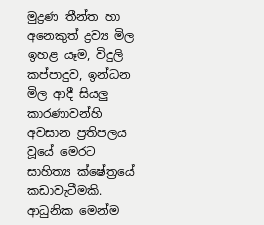මුද්‍රණ තීන්ත හා අනෙකුත් ද්‍රව්‍ය මිල ඉහළ යෑම, විදුලි කප්පාදුව, ඉන්ධන මිල ආදී සියලු කාරණාවන්හි අවසාන ප්‍රතිපලය වූයේ මෙරට සාහිත්‍ය ක්ෂේත්‍රයේ කඩාවැටීමකි. ආධුනික මෙන්ම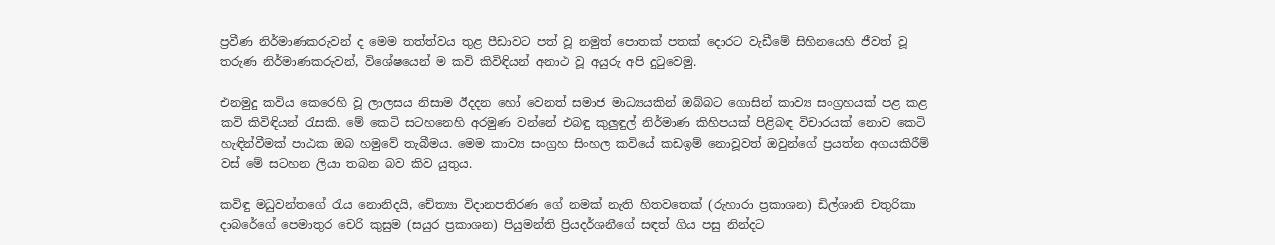ප්‍රවීණ නිර්මාණකරුවන් ද මෙම තත්ත්වය තුළ පීඩාවට පත් වූ නමුත් පොතක් පතක් දොරට වැඩීමේ සිහිනයෙහි ජීවත් වූ තරුණ නිර්මාණකරුවන්, විශේෂයෙන් ම කවි කිවිඳියන් අනාථ වූ අයුරු අපි දුටුවෙමු.

එනමුදු කවිය කෙරෙහි වූ ලාලසය නිසාම ඊදදන හෝ වෙනත් සමාජ මාධ්‍යයකින් ඔබ්බට ගොසින් කාව්‍ය සංග්‍රහයක් පළ කළ කවි කිවිඳියන් රැසකි. මේ කෙටි සටහනෙහි අරමුණ වන්නේ එබඳු කුලුඳුල් නිර්මාණ කිහිපයක් පිළිබඳ විචාරයක් නොව කෙටි හැඳින්වීමක් පාඨක ඔබ හමුවේ තැබීමය. මෙම කාව්‍ය සංග්‍රහ සිංහල කවියේ කඩඉම් නොවූවත් ඔවුන්ගේ ප්‍රයත්න අගයකිරීම් වස් මේ සටහන ලියා තබන බව කිව යුතුය.

කවිඳු මධුවන්තගේ රැය නොනිදයි, චේත්‍යා විදානපතිරණ ගේ නමක් නැති හිතවතෙක් (රුහාරා ප්‍රකාශන) ඩිල්ශානි චතුරිකා දාබරේගේ පෙමාතුර චෙරි කුසුම (සයුර ප්‍රකාශන) පියුමන්ති ප්‍රියදර්ශනීගේ සඳත් ගිය පසු නින්දට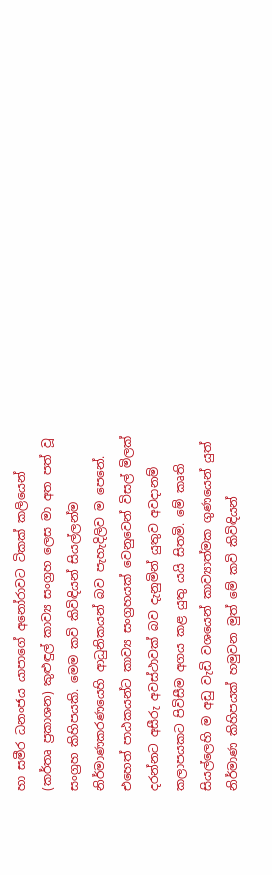හා සමීර ධනංජය යාපාගේ අනෝරාවට ටිකක් කලියෙන් (කර්තෘ ප්‍රකාශන) කුළුඳුල් කාව්‍ය සංග්‍රහ ලෙස මා අත පත් වූ සංග්‍රහ කිහිපයකි. මෙම කවි කිවිඳියන් සියල්ලන්ම නිර්මාණකරණයෙහි ආධුනිකයන් බව පැහැදිලිව ම පෙනේ. එහෙත් පාඨකයන්ට කාව්‍ය සංග්‍රහයක් වෙනුවෙන් විසල් මිලක් දරන්නට අසීරු අවස්ථාවක් බව දැනුමින් යුතුව අවදානම් කලාපයකට පිවිසීම අගය කළ යුතු යයි සිතමි. මේ කෘති සියල්ලෙහි ම අඩු වැඩි වශයෙන් කාව්‍යාත්මක ගුණයෙන් යුත් නිර්මාණ කිහිපයක් හමුවන මුත් මේ කවි කිවිඳියන්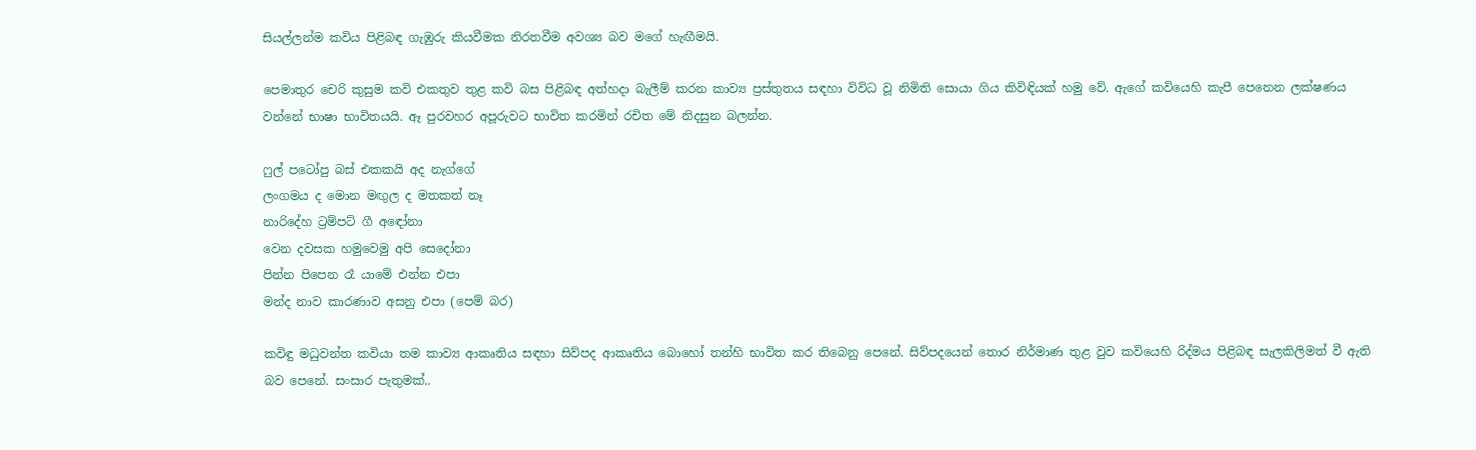සියල්ලන්ම කවිය පිළිබඳ ගැඹුරු කියවීමක නිරතවීම අවශ්‍ය බව මගේ හැඟීමයි.

පෙමාතුර චෙරි කුසුම කවි එකතුව තුළ කවි බස පිළිබඳ අත්හදා බැලීම් කරන කාව්‍ය ප්‍රස්තුතය සඳහා විවිධ වූ නිමිති සොයා ගිය කිවිඳියක් හමු වේ. ඇගේ කවියෙහි කැපී පෙනෙන ලක්ෂණය වන්නේ භාෂා භාවිතයයි. ඈ පුරවහර අපූරුවට භාවිත කරමින් රචිත මේ නිදසුන බලන්න.

ෆුල් පටෝපු බස් එකකයි අද නැග්ගේ
ලංගමය ද මොන මඟුල ද මතකත් නෑ
නාරිදේහ ට්‍රම්පට් ගී අඳෝනා
වෙන දවසක හමුවෙමු අපි සෙදෝනා
පින්න පිපෙන රෑ යාමේ එන්න එපා
මන්ද නාව කාරණාව අසනු එපා (පෙම් බර)

කවිඳු මධුවන්ත කවියා තම කාව්‍ය ආකෘතිය සඳහා සිව්පද ආකෘතිය බොහෝ තන්හි භාවිත කර තිබෙනු පෙනේ. සිව්පදයෙන් තොර නිර්මාණ තුළ වුව කවියෙහි රිද්මය පිළිබඳ සැලකිලිමත් වී ඇති බව පෙනේ. සංසාර පැතුමක්..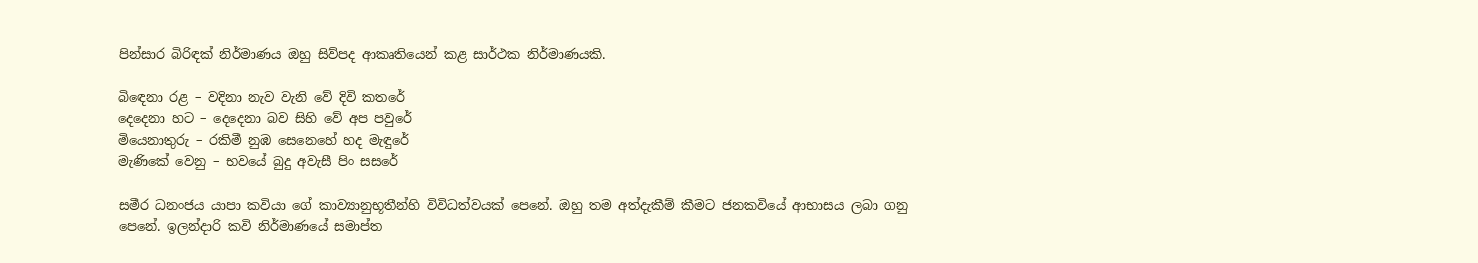පින්සාර බිරිඳක් නිර්මාණය ඔහු සිව්පද ආකෘතියෙන් කළ සාර්ථක නිර්මාණයකි.

බිඳෙනා රළ – වදිනා නැව වැනි වේ දිවි කතරේ
දෙදෙනා හට – දෙදෙනා බව සිහි වේ අප පවුරේ
මියෙනාතුරු – රකිමී නුඹ සෙනෙහේ හද මැඳුරේ
මැණිකේ වෙනු – භවයේ බුදු අවැසී පිං සසරේ

සමීර ධනංජය යාපා කවියා ගේ කාව්‍යානුභූතීන්හි විවිධත්වයක් පෙනේ. ඔහු තම අත්දැකීම් කීමට ජනකවියේ ආභාසය ලබා ගනු පෙනේ. ඉලන්දාරි කවි නිර්මාණයේ සමාප්ත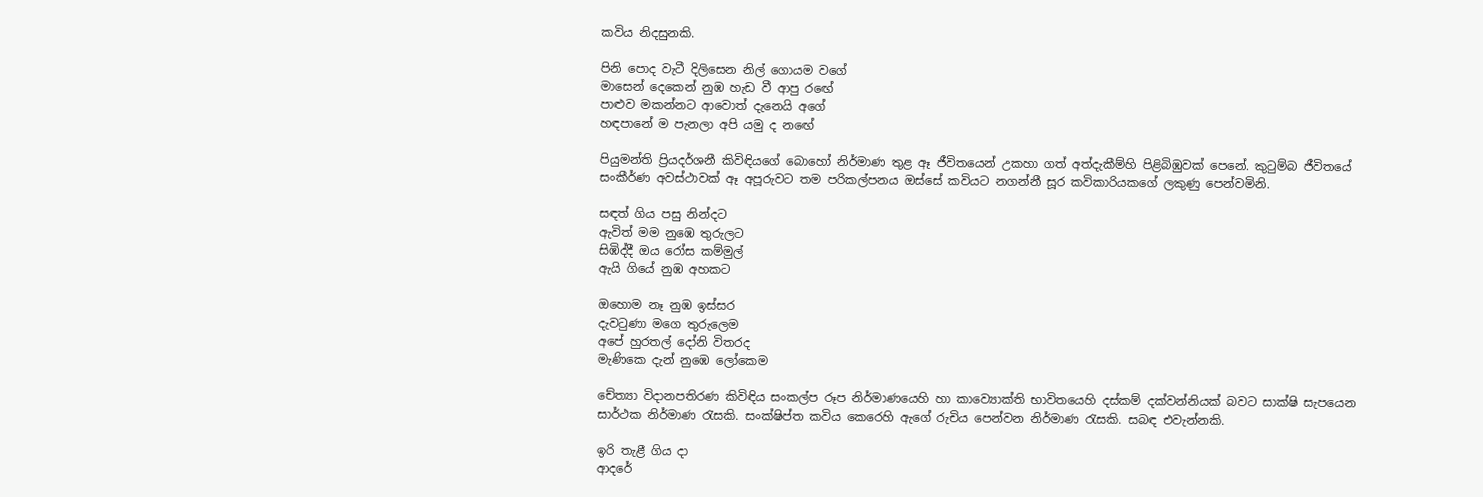කවිය නිදසුනකි.

පිනි පොද වැටී දිලිසෙන නිල් ගොයම වගේ
මාසෙන් දෙකෙන් නුඹ හැඩ වී ආපු රඟේ
පාළුව මකන්නට ආවොත් දැනෙයි අගේ
හඳපානේ ම පැනලා අපි යමු ද නඟේ

පියුමන්ති ප්‍රියදර්ශනී කිවිඳියගේ බොහෝ නිර්මාණ තුළ ඈ ජීවිතයෙන් උකහා ගත් අත්දැකීම්හි පිළිබිඹුවක් පෙනේ. කුටුම්බ ජීවිතයේ සංකීර්ණ අවස්ථාවක් ඈ අපූරුවට තම පරිකල්පනය ඔස්සේ කවියට නගන්නී සූර කවිකාරියකගේ ලකුණු පෙන්වමිනි.

සඳත් ගිය පසු නින්දට
ඇවිත් මම නුඹෙ තුරුලට
සිඹිද්දී ඔය රෝස කම්මුල්
ඇයි ගියේ නුඹ අහකට

ඔහොම නෑ නුඹ ඉස්සර
දැවටුණා මගෙ තුරුලෙම
අපේ හුරතල් දෝනි විතරද
මැණිකෙ දැන් නුඹෙ ලෝකෙම

චේත්‍යා විදානපතිරණ කිවිඳිය සංකල්ප රූප නිර්මාණයෙහි හා කාව්‍යොක්ති භාවිතයෙහි දස්කම් දක්වන්නියක් බවට සාක්ෂි සැපයෙන සාර්ථක නිර්මාණ රැසකි. සංක්ෂිප්ත කවිය කෙරෙහි ඇගේ රුචිය පෙන්වන නිර්මාණ රැසකි. සබඳ එවැන්නකි.

ඉරි තැළී ගිය දා
ආදරේ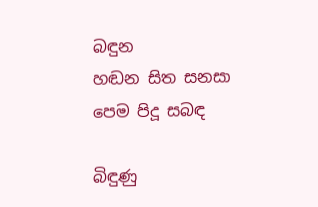බඳුන
හඬන සිත සනසා
පෙම පිදූ සබඳ

බිඳුණු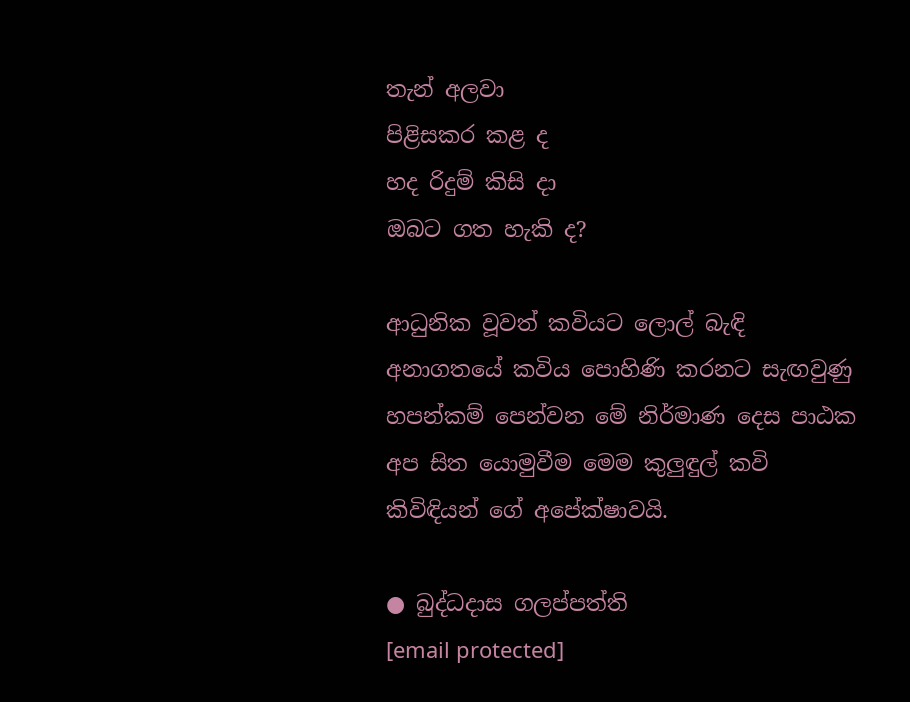තැන් අලවා
පිළිසකර කළ ද
හද රිදුම් කිසි දා
ඔබට ගත හැකි ද?

ආධුනික වූවත් කවියට ලොල් බැඳි අනාගතයේ කවිය පොහිණි කරනට සැඟවුණු හපන්කම් පෙන්වන මේ නිර්මාණ දෙස පාඨක අප සිත යොමුවීම මෙම කුලුඳුල් කවි කිවිඳියන් ගේ අපේක්ෂාවයි.

● බුද්ධදාස ගලප්පත්ති
[email protected]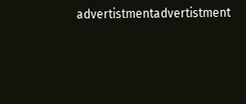advertistmentadvertistment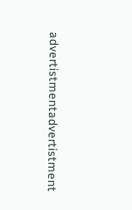advertistmentadvertistment